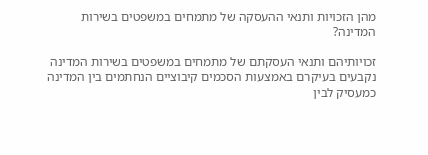מהן הזכויות ותנאי ההעסקה של מתמחים במשפטים בשירות המדינה?

זכויותיהם ותנאי העסקתם של מתמחים במשפטים בשירות המדינה נקבעים בעיקרם באמצעות הסכמים קיבוציים הנחתמים בין המדינה כמעסיק לבין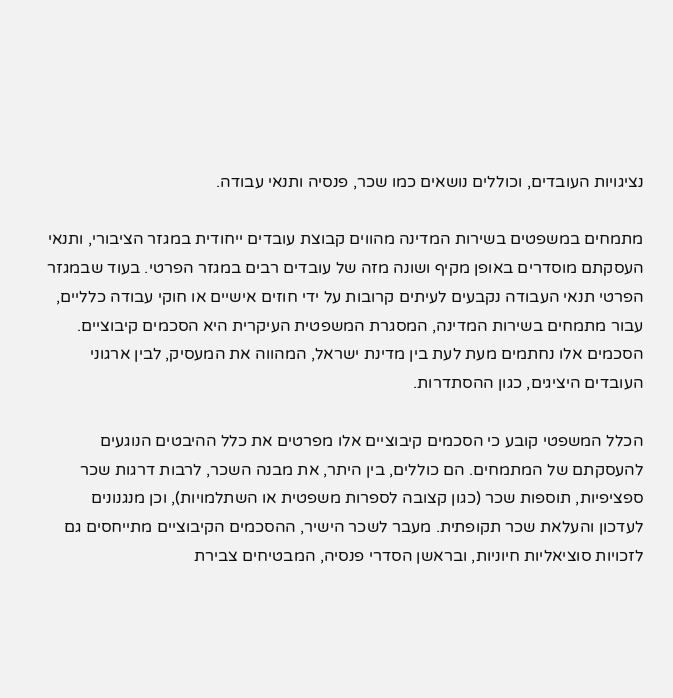נציגויות העובדים, וכוללים נושאים כמו שכר, פנסיה ותנאי עבודה.

מתמחים במשפטים בשירות המדינה מהווים קבוצת עובדים ייחודית במגזר הציבורי, ותנאי העסקתם מוסדרים באופן מקיף ושונה מזה של עובדים רבים במגזר הפרטי. בעוד שבמגזר הפרטי תנאי העבודה נקבעים לעיתים קרובות על ידי חוזים אישיים או חוקי עבודה כלליים, עבור מתמחים בשירות המדינה, המסגרת המשפטית העיקרית היא הסכמים קיבוציים. הסכמים אלו נחתמים מעת לעת בין מדינת ישראל, המהווה את המעסיק, לבין ארגוני העובדים היציגים, כגון ההסתדרות.

הכלל המשפטי קובע כי הסכמים קיבוציים אלו מפרטים את כלל ההיבטים הנוגעים להעסקתם של המתמחים. הם כוללים, בין היתר, את מבנה השכר, לרבות דרגות שכר ספציפיות, תוספות שכר (כגון קצובה לספרות משפטית או השתלמויות), וכן מנגנונים לעדכון והעלאת שכר תקופתית. מעבר לשכר הישיר, ההסכמים הקיבוציים מתייחסים גם לזכויות סוציאליות חיוניות, ובראשן הסדרי פנסיה, המבטיחים צבירת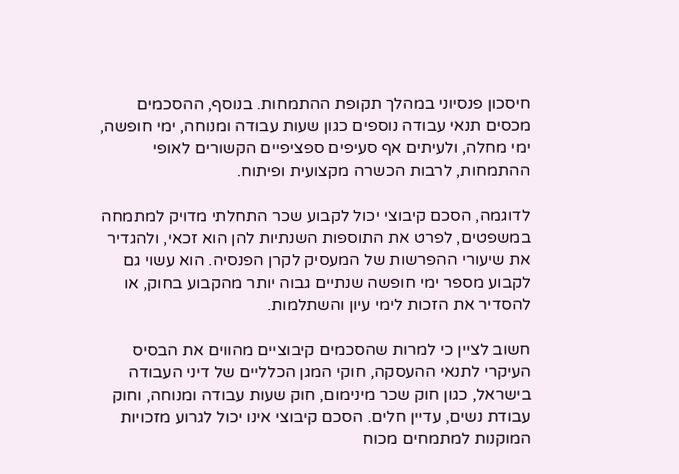חיסכון פנסיוני במהלך תקופת ההתמחות. בנוסף, ההסכמים מכסים תנאי עבודה נוספים כגון שעות עבודה ומנוחה, ימי חופשה, ימי מחלה, ולעיתים אף סעיפים ספציפיים הקשורים לאופי ההתמחות, לרבות הכשרה מקצועית ופיתוח.

לדוגמה, הסכם קיבוצי יכול לקבוע שכר התחלתי מדויק למתמחה במשפטים, לפרט את התוספות השנתיות להן הוא זכאי, ולהגדיר את שיעורי ההפרשות של המעסיק לקרן הפנסיה. הוא עשוי גם לקבוע מספר ימי חופשה שנתיים גבוה יותר מהקבוע בחוק, או להסדיר את הזכות לימי עיון והשתלמות.

חשוב לציין כי למרות שהסכמים קיבוציים מהווים את הבסיס העיקרי לתנאי ההעסקה, חוקי המגן הכלליים של דיני העבודה בישראל, כגון חוק שכר מינימום, חוק שעות עבודה ומנוחה, וחוק עבודת נשים, עדיין חלים. הסכם קיבוצי אינו יכול לגרוע מזכויות המוקנות למתמחים מכוח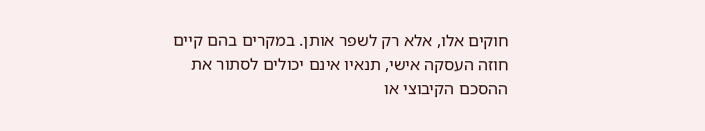חוקים אלו, אלא רק לשפר אותן. במקרים בהם קיים חוזה העסקה אישי, תנאיו אינם יכולים לסתור את ההסכם הקיבוצי או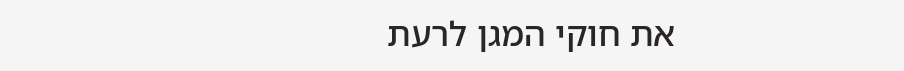את חוקי המגן לרעת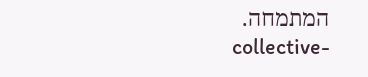המתמחה.
collective-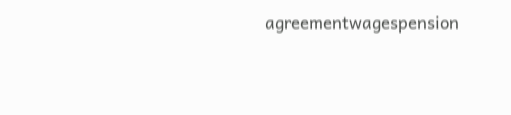agreementwagespension